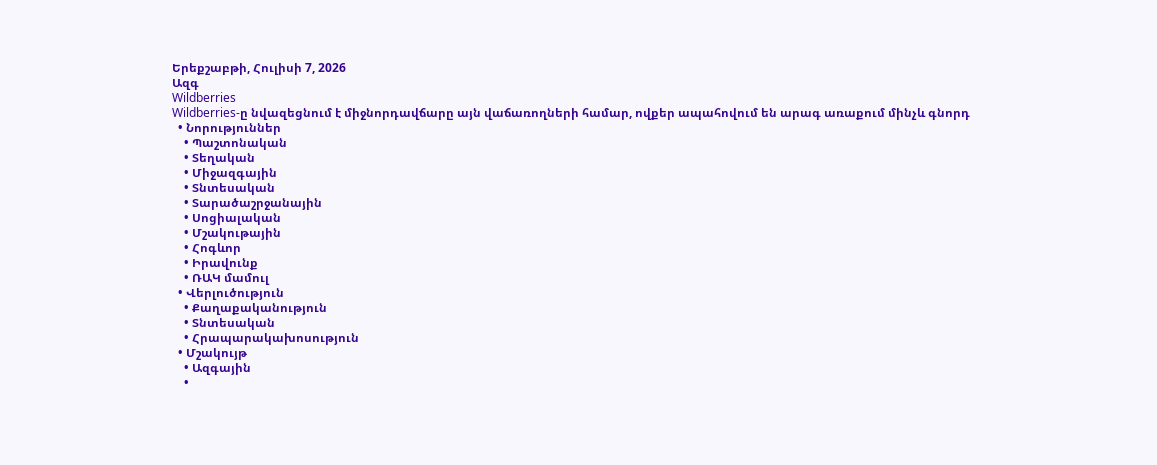Երեքշաբթի, Հուլիսի 7, 2026
Ազգ
Wildberries
Wildberries-ը նվազեցնում է միջնորդավճարը այն վաճառողների համար, ովքեր ապահովում են արագ առաքում մինչև գնորդ
  • Նորություններ
    • Պաշտոնական
    • Տեղական
    • Միջազգային
    • Տնտեսական
    • Տարածաշրջանային
    • Սոցիալական
    • Մշակութային
    • Հոգևոր
    • Իրավունք
    • ՌԱԿ մամուլ
  • Վերլուծություն
    • Քաղաքականություն
    • Տնտեսական
    • Հրապարակախոսություն
  • Մշակույթ
    • Ազգային
    •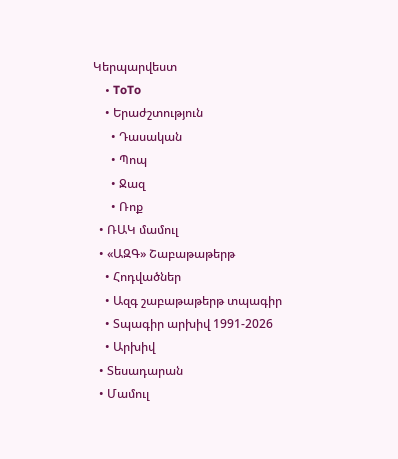Կերպարվեստ
    • ToTo
    • Երաժշտություն
      • Դասական
      • Պոպ
      • Ջազ
      • Ռոք
  • ՌԱԿ մամուլ
  • «ԱԶԳ» Շաբաթաթերթ
    • Հոդվածներ
    • Ազգ շաբաթաթերթ տպագիր
    • Տպագիր արխիվ 1991-2026
    • Արխիվ
  • Տեսադարան
  • Մամուլ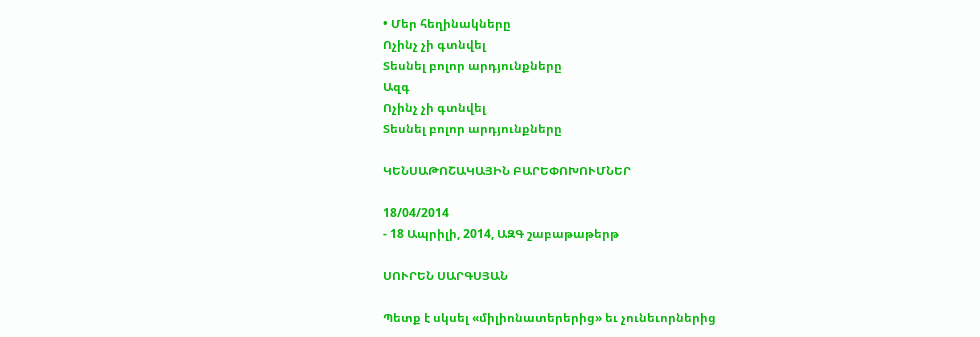• Մեր հեղինակները
Ոչինչ չի գտնվել
Տեսնել բոլոր արդյունքները
Ազգ
Ոչինչ չի գտնվել
Տեսնել բոլոր արդյունքները

ԿԵՆՍԱԹՈՇԱԿԱՅԻՆ ԲԱՐԵՓՈԽՈՒՄՆԵՐ

18/04/2014
- 18 Ապրիլի, 2014, ԱԶԳ շաբաթաթերթ

ՍՈՒՐԵՆ ՍԱՐԳՍՅԱՆ

Պետք է սկսել «միլիոնատերերից» եւ չունեւորներից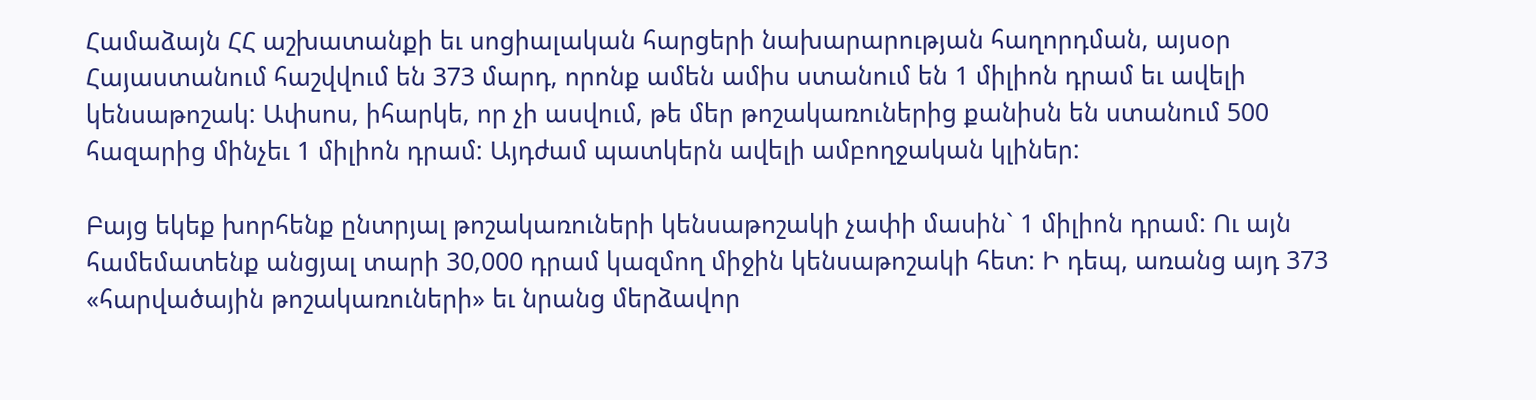Համաձայն ՀՀ աշխատանքի եւ սոցիալական հարցերի նախարարության հաղորդման, այսօր Հայաստանում հաշվվում են 373 մարդ, որոնք ամեն ամիս ստանում են 1 միլիոն դրամ եւ ավելի կենսաթոշակ: Ափսոս, իհարկե, որ չի ասվում, թե մեր թոշակառուներից քանիսն են ստանում 500 հազարից մինչեւ 1 միլիոն դրամ: Այդժամ պատկերն ավելի ամբողջական կլիներ:

Բայց եկեք խորհենք ընտրյալ թոշակառուների կենսաթոշակի չափի մասին` 1 միլիոն դրամ: Ու այն համեմատենք անցյալ տարի 30,000 դրամ կազմող միջին կենսաթոշակի հետ: Ի դեպ, առանց այդ 373 «հարվածային թոշակառուների» եւ նրանց մերձավոր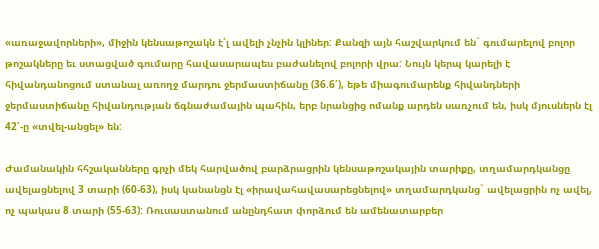«առաջավորների», միջին կենսաթոշակն է՛լ ավելի չնչին կլիներ: Քանզի այն հաշվարկում են` գումարելով բոլոր թոշակները եւ ստացված գումարը հավասարապես բաժանելով բոլորի վրա: Նույն կերպ կարելի է հիվանդանոցում ստանալ առողջ մարդու ջերմաստիճանը (36.6՛), եթե միագումարենք հիվանդների ջերմաստիճանը հիվանդության ճգնաժամային պահին, երբ նրանցից ոմանք արդեն սառչում են, իսկ մյուսներն էլ 42՛-ը «տվել-անցել» են:

Ժամանակին հհշականները գրչի մեկ հարվածով բարձրացրին կենսաթոշակային տարիքը, տղամարդկանցը ավելացնելով 3 տարի (60-63), իսկ կանանցն էլ «իրավահավասարեցնելով» տղամարդկանց` ավելացրին ոչ ավել, ոչ պակաս 8 տարի (55-63): Ռուսաստանում անընդհատ փորձում են ամենատարբեր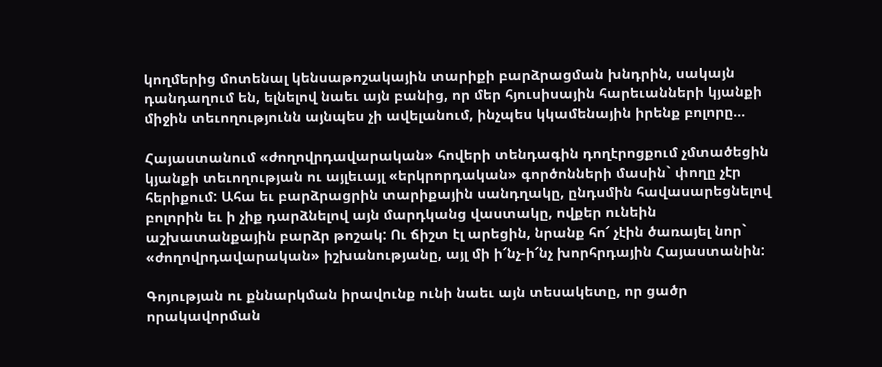կողմերից մոտենալ կենսաթոշակային տարիքի բարձրացման խնդրին, սակայն դանդաղում են, ելնելով նաեւ այն բանից, որ մեր հյուսիսային հարեւանների կյանքի միջին տեւողությունն այնպես չի ավելանում, ինչպես կկամենային իրենք բոլորը…

Հայաստանում «ժողովրդավարական» հովերի տենդագին դողէրոցքում չմտածեցին կյանքի տեւողության ու այլեւայլ «երկրորդական» գործոնների մասին` փողը չէր հերիքում: Ահա եւ բարձրացրին տարիքային սանդղակը, ընդսմին հավասարեցնելով բոլորին եւ ի չիք դարձնելով այն մարդկանց վաստակը, ովքեր ունեին աշխատանքային բարձր թոշակ: Ու ճիշտ էլ արեցին, նրանք հո՜ չէին ծառայել նոր` «ժողովրդավարական» իշխանությանը, այլ մի ի՜նչ-ի՜նչ խորհրդային Հայաստանին:

Գոյության ու քննարկման իրավունք ունի նաեւ այն տեսակետը, որ ցածր որակավորման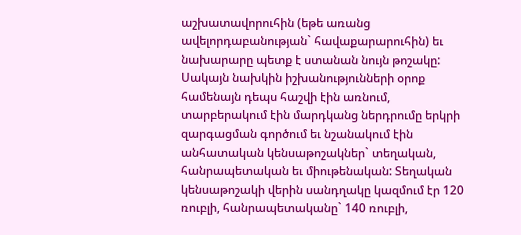աշխատավորուհին (եթե առանց ավելորդաբանության` հավաքարարուհին) եւ նախարարը պետք է ստանան նույն թոշակը: Սակայն նախկին իշխանությունների օրոք համենայն դեպս հաշվի էին առնում, տարբերակում էին մարդկանց ներդրումը երկրի զարգացման գործում եւ նշանակում էին անհատական կենսաթոշակներ` տեղական, հանրապետական եւ միութենական: Տեղական կենսաթոշակի վերին սանդղակը կազմում էր 120 ռուբլի, հանրապետականը` 140 ռուբլի,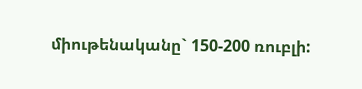միութենականը` 150-200 ռուբլի: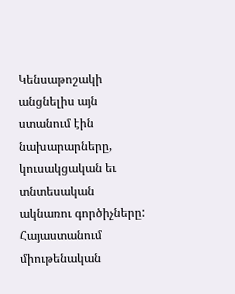Կենսաթոշակի անցնելիս այն ստանում էին նախարարները, կուսակցական եւ տնտեսական ակնառու գործիչները: Հայաստանում միութենական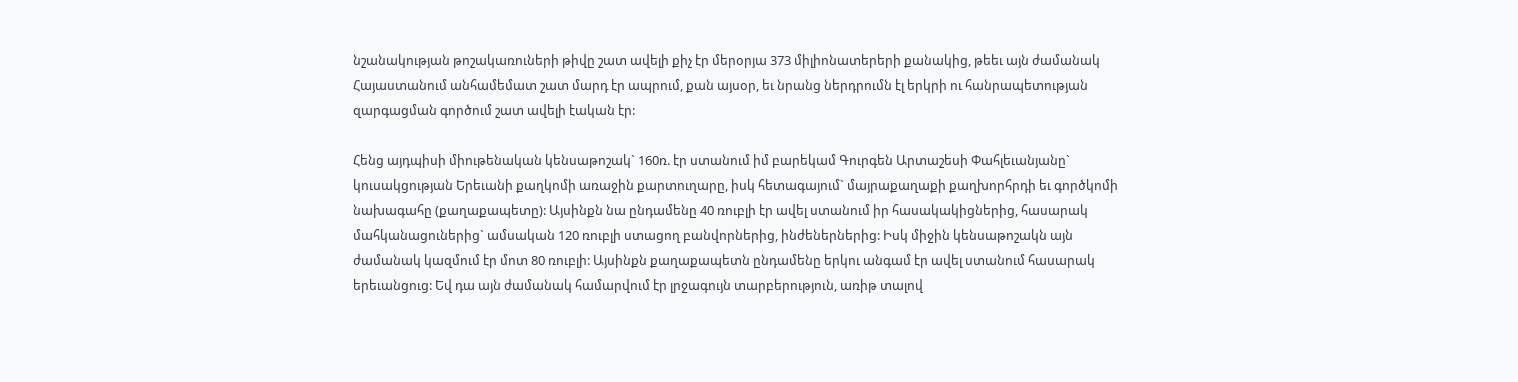նշանակության թոշակառուների թիվը շատ ավելի քիչ էր մերօրյա 373 միլիոնատերերի քանակից, թեեւ այն ժամանակ Հայաստանում անհամեմատ շատ մարդ էր ապրում, քան այսօր, եւ նրանց ներդրումն էլ երկրի ու հանրապետության զարգացման գործում շատ ավելի էական էր:

Հենց այդպիսի միութենական կենսաթոշակ` 160ռ. էր ստանում իմ բարեկամ Գուրգեն Արտաշեսի Փահլեւանյանը` կուսակցության Երեւանի քաղկոմի առաջին քարտուղարը, իսկ հետագայում` մայրաքաղաքի քաղխորհրդի եւ գործկոմի նախագահը (քաղաքապետը): Այսինքն նա ընդամենը 40 ռուբլի էր ավել ստանում իր հասակակիցներից, հասարակ մահկանացուներից` ամսական 120 ռուբլի ստացող բանվորներից, ինժեներներից: Իսկ միջին կենսաթոշակն այն ժամանակ կազմում էր մոտ 80 ռուբլի: Այսինքն քաղաքապետն ընդամենը երկու անգամ էր ավել ստանում հասարակ երեւանցուց: Եվ դա այն ժամանակ համարվում էր լրջագույն տարբերություն, առիթ տալով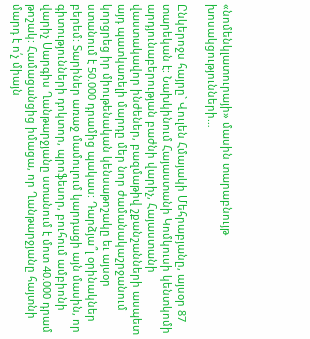«նոմենկլատուրայի» մասին տարաբնույթ խոսակցությունների…

Ընկերոջս հայրը` Վուլեն Հմայակի Մեհրաբյանը, այսօր 87 տարեկան է: Նախկինում Հայաստանի Կոմկուսի կենտկոմի արդյունաբերության բաժնի վարիչ, Հայաստանի վաստակավոր ինժեներ, բազմաթիվ շքանշանների ասպետ այդ պատկառելի մարդը մեր նոր ժամանակաշրջանում կորցրեց իր միութենական կենսաթոշակը եւ այսօր ստանում է 50.000 դրամից պակաս: Դարձյա՞լ օրինակներ բերեմ: Տարիներ առաջ մամուլում կարդացի այն մասին, որ գիտությունների դոկտոր, պրոֆեսոր, բուհում ամբիոնի վարիչ Սարգիս Ղանթարջյանը ստանում է մոտ 40.000 դրամ թոշակ: Համացանցից իմացա, որ Ղանթարջյանը հայտնի մարդ է ո՛չ միայն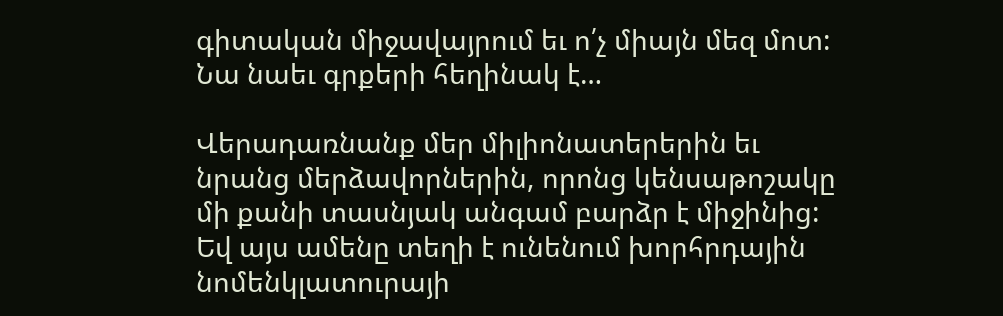գիտական միջավայրում եւ ո՛չ միայն մեզ մոտ: Նա նաեւ գրքերի հեղինակ է…

Վերադառնանք մեր միլիոնատերերին եւ նրանց մերձավորներին, որոնց կենսաթոշակը մի քանի տասնյակ անգամ բարձր է միջինից: Եվ այս ամենը տեղի է ունենում խորհրդային նոմենկլատուրայի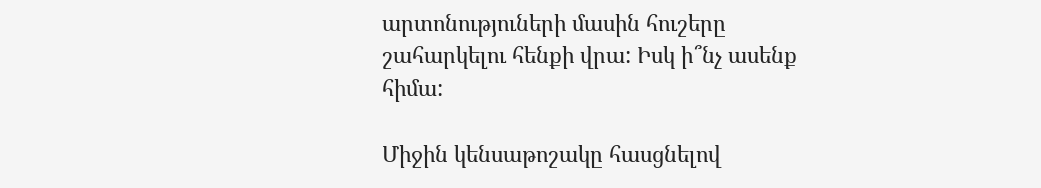արտոնություների մասին հուշերը շահարկելու հենքի վրա: Իսկ ի՞նչ ասենք հիմա:

Միջին կենսաթոշակը հասցնելով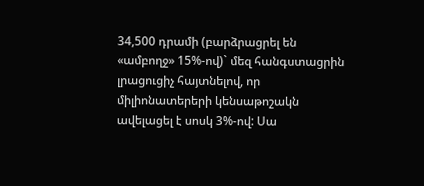34,500 դրամի (բարձրացրել են «ամբողջ» 15%-ով)` մեզ հանգստացրին լրացուցիչ հայտնելով, որ միլիոնատերերի կենսաթոշակն ավելացել է սոսկ 3%-ով: Սա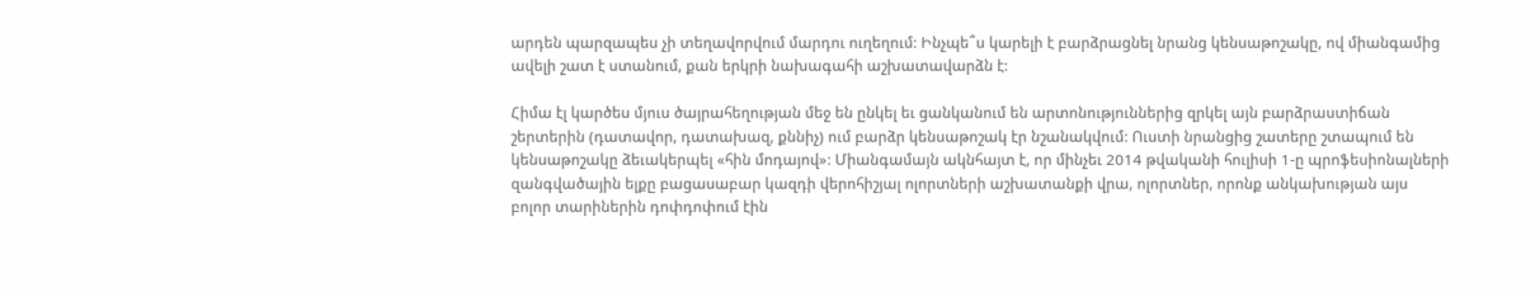արդեն պարզապես չի տեղավորվում մարդու ուղեղում: Ինչպե՞ս կարելի է բարձրացնել նրանց կենսաթոշակը, ով միանգամից ավելի շատ է ստանում, քան երկրի նախագահի աշխատավարձն է:

Հիմա էլ կարծես մյուս ծայրահեղության մեջ են ընկել եւ ցանկանում են արտոնություններից զրկել այն բարձրաստիճան շերտերին (դատավոր, դատախազ, քննիչ) ում բարձր կենսաթոշակ էր նշանակվում: Ուստի նրանցից շատերը շտապում են կենսաթոշակը ձեւակերպել «հին մոդայով»: Միանգամայն ակնհայտ է, որ մինչեւ 2014 թվականի հուլիսի 1-ը պրոֆեսիոնալների զանգվածային ելքը բացասաբար կազդի վերոհիշյալ ոլորտների աշխատանքի վրա, ոլորտներ, որոնք անկախության այս բոլոր տարիներին դոփդոփում էին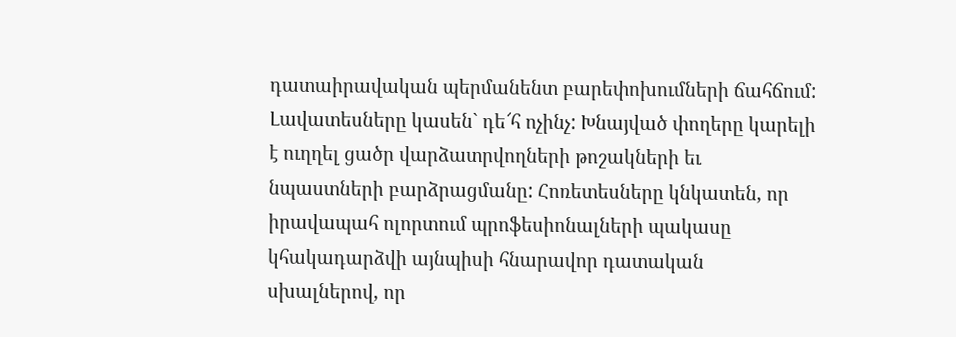դատաիրավական պերմանենտ բարեփոխումների ճահճում: Լավատեսները կասեն` դե՜հ ոչինչ: Խնայված փողերը կարելի է ուղղել ցածր վարձատրվողների թոշակների եւ նպաստների բարձրացմանը: Հոռետեսները կնկատեն, որ իրավապահ ոլորտում պրոֆեսիոնալների պակասը կհակադարձվի այնպիսի հնարավոր դատական սխալներով, որ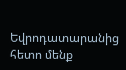Եվրոդատարանից հետո մենք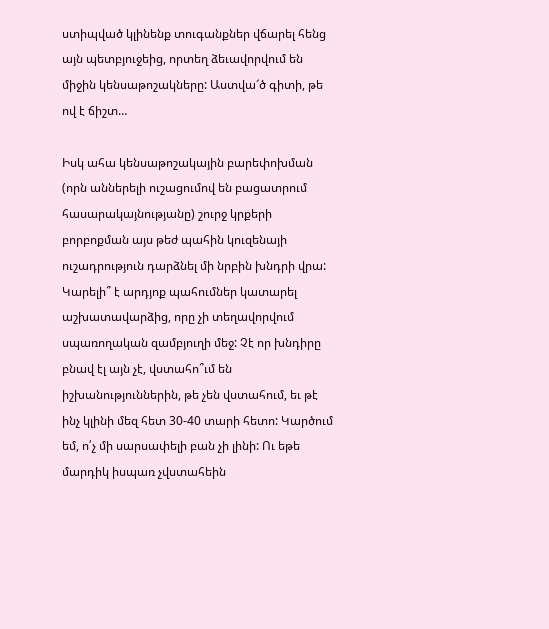ստիպված կլինենք տուգանքներ վճարել հենց այն պետբյուջեից, որտեղ ձեւավորվում են միջին կենսաթոշակները: Աստվա՜ծ գիտի, թե ով է ճիշտ…

Իսկ ահա կենսաթոշակային բարեփոխման (որն աններելի ուշացումով են բացատրում հասարակայնությանը) շուրջ կրքերի բորբոքման այս թեժ պահին կուզենայի ուշադրություն դարձնել մի նրբին խնդրի վրա: Կարելի՞ է արդյոք պահումներ կատարել աշխատավարձից, որը չի տեղավորվում սպառողական զամբյուղի մեջ: Չէ որ խնդիրը բնավ էլ այն չէ, վստահո՞ւմ են իշխանություններին, թե չեն վստահում, եւ թէ ինչ կլինի մեզ հետ 30-40 տարի հետո: Կարծում եմ, ո՛չ մի սարսափելի բան չի լինի: Ու եթե մարդիկ իսպառ չվստահեին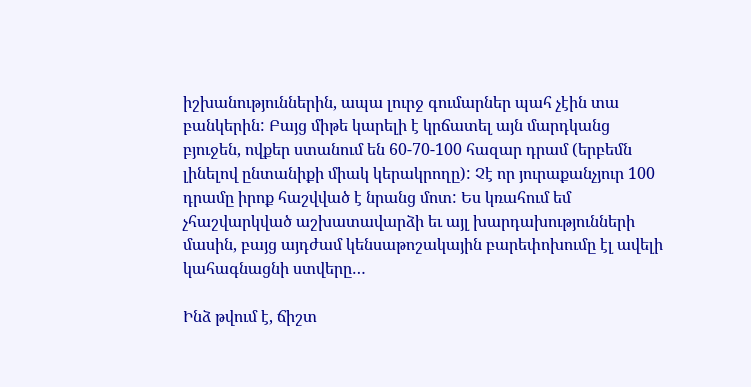իշխանություններին, ապա լուրջ գումարներ պահ չէին տա բանկերին: Բայց միթե կարելի է կրճատել այն մարդկանց բյուջեն, ովքեր ստանում են 60-70-100 հազար դրամ (երբեմն լինելով ընտանիքի միակ կերակրողը): Չէ որ յուրաքանչյուր 100 դրամը իրոք հաշվված է նրանց մոտ: Ես կռահում եմ չհաշվարկված աշխատավարձի եւ այլ խարդախությունների մասին, բայց այդժամ կենսաթոշակային բարեփոխումը էլ ավելի կահագնացնի ստվերը…

Ինձ թվում է, ճիշտ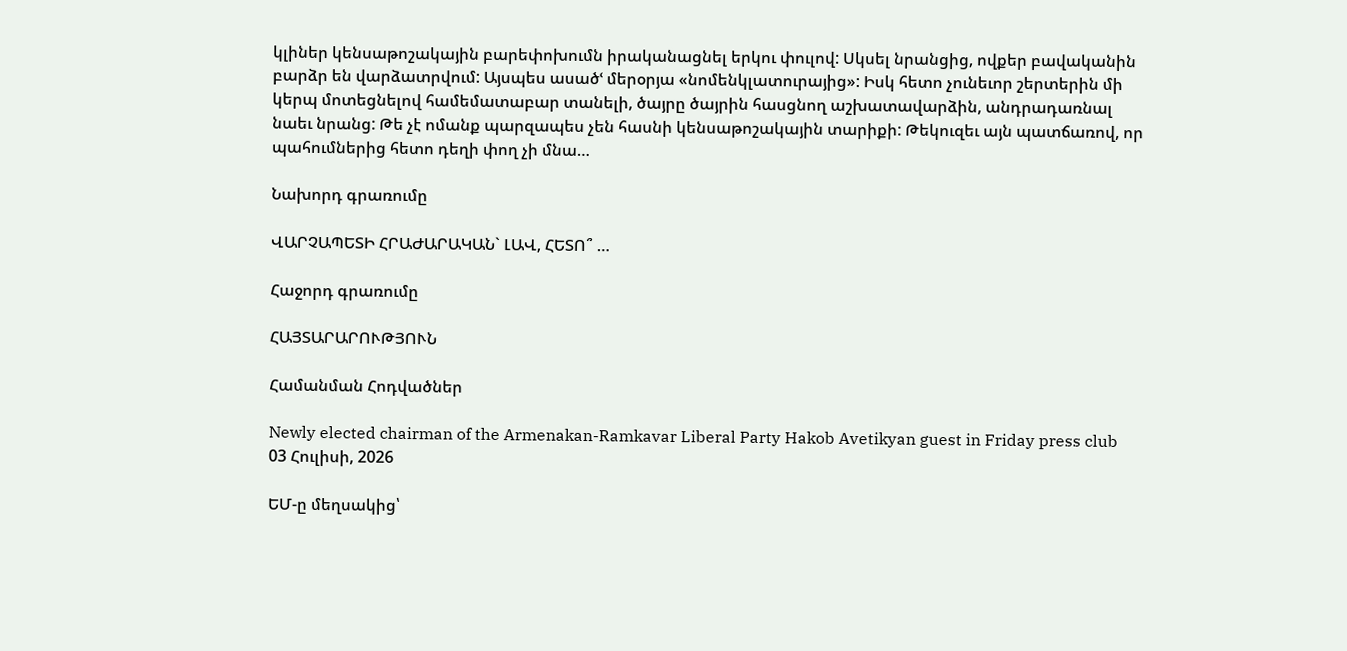կլիներ կենսաթոշակային բարեփոխումն իրականացնել երկու փուլով: Սկսել նրանցից, ովքեր բավականին բարձր են վարձատրվում: Այսպես ասածՙ մերօրյա «նոմենկլատուրայից»: Իսկ հետո չունեւոր շերտերին մի կերպ մոտեցնելով համեմատաբար տանելի, ծայրը ծայրին հասցնող աշխատավարձին, անդրադառնալ նաեւ նրանց: Թե չէ ոմանք պարզապես չեն հասնի կենսաթոշակային տարիքի: Թեկուզեւ այն պատճառով, որ պահումներից հետո դեղի փող չի մնա…

Նախորդ գրառումը

ՎԱՐՉԱՊԵՏԻ ՀՐԱԺԱՐԱԿԱՆ` ԼԱՎ, ՀԵՏՈ՞ …

Հաջորդ գրառումը

ՀԱՅՏԱՐԱՐՈՒԹՅՈՒՆ

Համանման Հոդվածներ

Newly elected chairman of the Armenakan-Ramkavar Liberal Party Hakob Avetikyan guest in Friday press club
03 Հուլիսի, 2026

ԵՄ-ը մեղսակից՝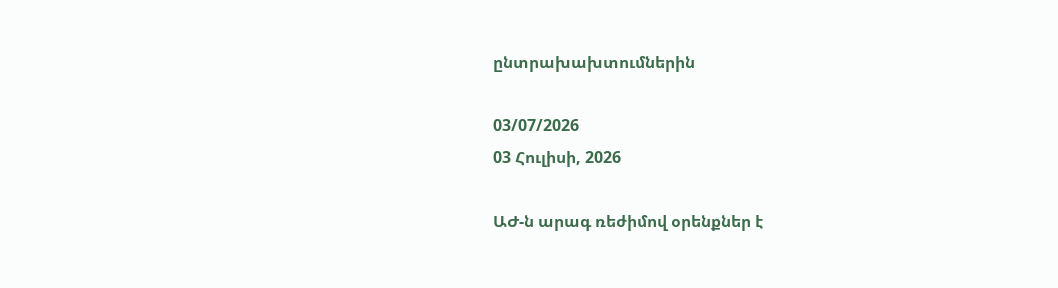ընտրախախտումներին

03/07/2026
03 Հուլիսի, 2026

ԱԺ-ն արագ ռեժիմով օրենքներ է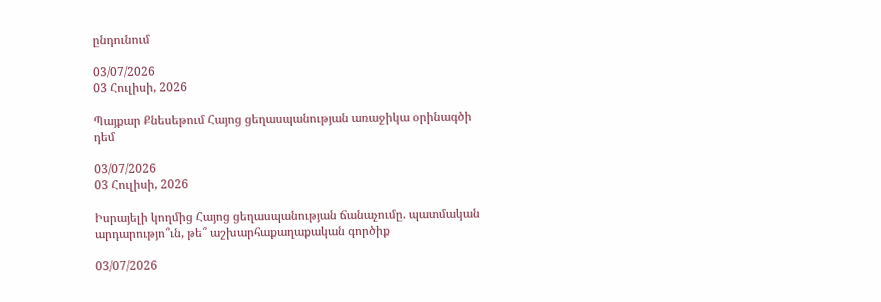ընդունում

03/07/2026
03 Հուլիսի, 2026

Պայքար Քնեսեթում Հայոց ցեղասպանության առաջիկա օրինագծի դեմ

03/07/2026
03 Հուլիսի, 2026

Իսրայելի կողմից Հայոց ցեղասպանության ճանաչումը. պատմական արդարությո՞ւն, թե՞ աշխարհաքաղաքական գործիք

03/07/2026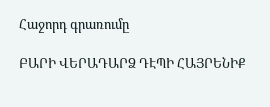Հաջորդ գրառումը

ԲԱՐԻ ՎԵՐԱԴԱՐՁ ԴԷՊԻ ՀԱՅՐԵՆԻՔ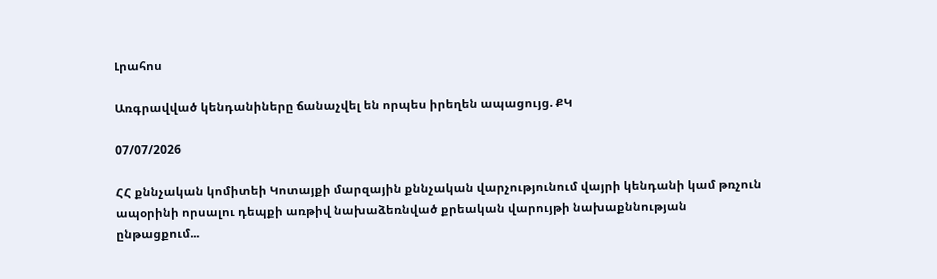Լրահոս

Առգրավված կենդանիները ճանաչվել են որպես իրեղեն ապացույց. ՔԿ

07/07/2026

ՀՀ քննչական կոմիտեի Կոտայքի մարզային քննչական վարչությունում վայրի կենդանի կամ թռչուն ապօրինի որսալու դեպքի առթիվ նախաձեռնված քրեական վարույթի նախաքննության ընթացքում...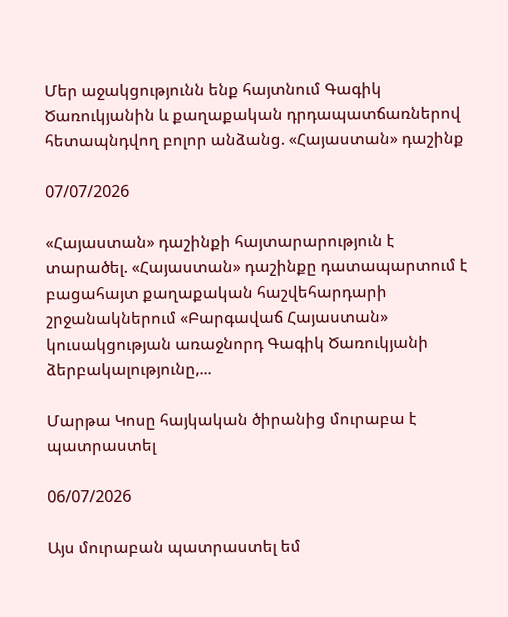Մեր աջակցությունն ենք հայտնում Գագիկ Ծառուկյանին և քաղաքական դրդապատճառներով հետապնդվող բոլոր անձանց. «Հայաստան» դաշինք

07/07/2026

«Հայաստան» դաշինքի հայտարարություն է տարածել. «Հայաստան» դաշինքը դատապարտում է բացահայտ քաղաքական հաշվեհարդարի շրջանակներում «Բարգավաճ Հայաստան» կուսակցության առաջնորդ Գագիկ Ծառուկյանի ձերբակալությունը,...

Մարթա Կոսը հայկական ծիրանից մուրաբա է պատրաստել

06/07/2026

Այս մուրաբան պատրաստել եմ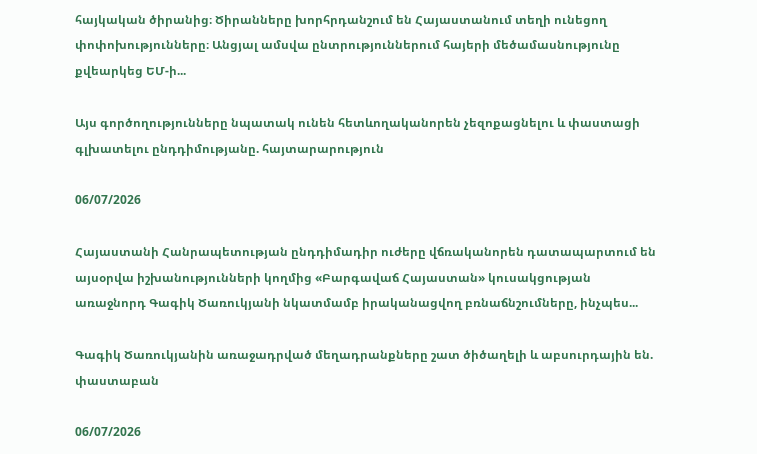հայկական ծիրանից։ Ծիրանները խորհրդանշում են Հայաստանում տեղի ունեցող փոփոխությունները։ Անցյալ ամսվա ընտրություններում հայերի մեծամասնությունը քվեարկեց ԵՄ-ի...

Այս գործողությունները նպատակ ունեն հետևողականորեն չեզոքացնելու և փաստացի գլխատելու ընդդիմությանը. հայտարարություն

06/07/2026

Հայաստանի Հանրապետության ընդդիմադիր ուժերը վճռականորեն դատապարտում են այսօրվա իշխանությունների կողմից «Բարգավաճ Հայաստան» կուսակցության առաջնորդ Գագիկ Ծառուկյանի նկատմամբ իրականացվող բռնաճնշումները, ինչպես...

Գագիկ Ծառուկյանին առաջադրված մեղադրանքները շատ ծիծաղելի և աբսուրդային են. փաստաբան

06/07/2026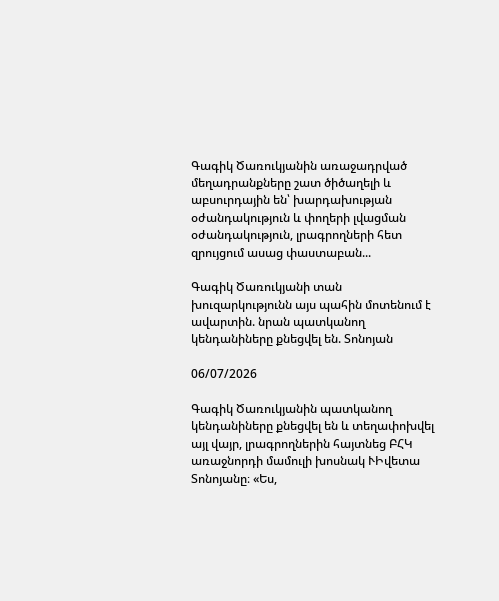Գագիկ Ծառուկյանին առաջադրված մեղադրանքները շատ ծիծաղելի և աբսուրդային են՝ խարդախության օժանդակություն և փողերի լվացման օժանդակություն, լրագրողների հետ զրույցում ասաց փաստաբան...

Գագիկ Ծառուկյանի տան խուզարկությունն այս պահին մոտենում է ավարտին. նրան պատկանող կենդանիները քնեցվել են. Տոնոյան

06/07/2026

Գագիկ Ծառուկյանին պատկանող կենդանիները քնեցվել են և տեղափոխվել այլ վայր, լրագրողներին հայտնեց ԲՀԿ առաջնորդի մամուլի խոսնակ ՒԻվետա Տոնոյանը։ «Ես,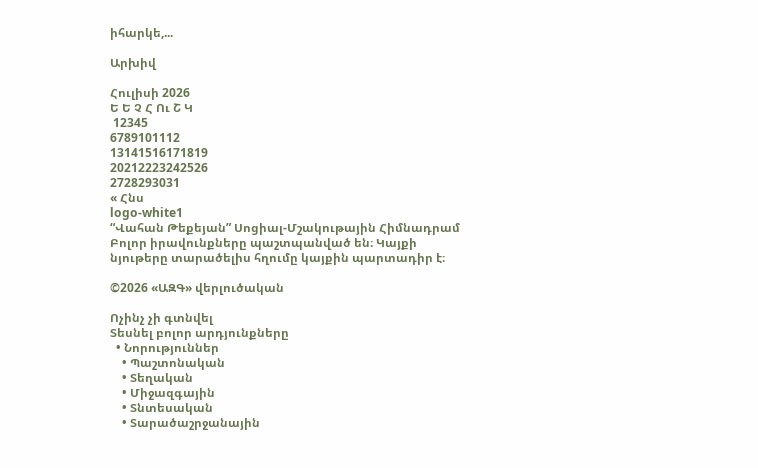իհարկե,...

Արխիվ

Հուլիսի 2026
Ե Ե Չ Հ Ու Շ Կ
 12345
6789101112
13141516171819
20212223242526
2728293031
« Հնս
logo-white1
“Վահան Թեքեյան” Սոցիալ-Մշակութային Հիմնադրամ
Բոլոր իրավունքները պաշտպանված են։ Կայքի նյութերը տարածելիս հղումը կայքին պարտադիր է։

©2026 «ԱԶԳ» վերլուծական

Ոչինչ չի գտնվել
Տեսնել բոլոր արդյունքները
  • Նորություններ
    • Պաշտոնական
    • Տեղական
    • Միջազգային
    • Տնտեսական
    • Տարածաշրջանային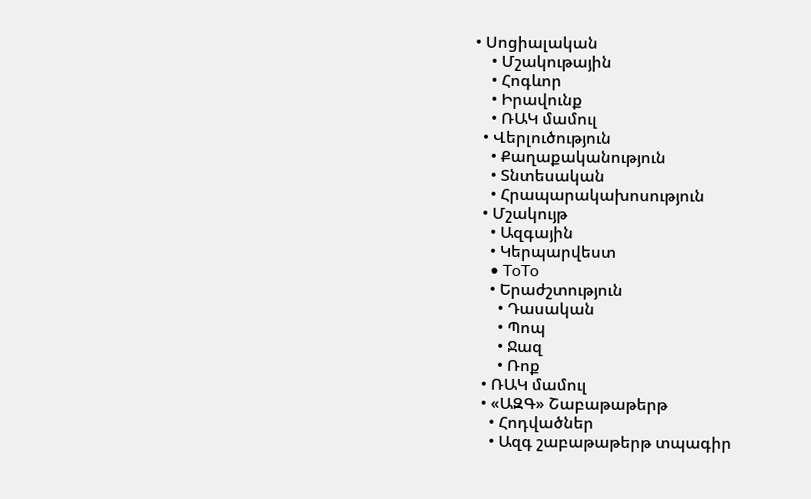• Սոցիալական
    • Մշակութային
    • Հոգևոր
    • Իրավունք
    • ՌԱԿ մամուլ
  • Վերլուծություն
    • Քաղաքականություն
    • Տնտեսական
    • Հրապարակախոսություն
  • Մշակույթ
    • Ազգային
    • Կերպարվեստ
    • ToTo
    • Երաժշտություն
      • Դասական
      • Պոպ
      • Ջազ
      • Ռոք
  • ՌԱԿ մամուլ
  • «ԱԶԳ» Շաբաթաթերթ
    • Հոդվածներ
    • Ազգ շաբաթաթերթ տպագիր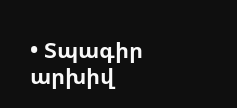• Տպագիր արխիվ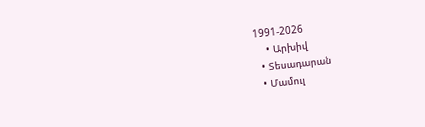1991-2026
    • Արխիվ
  • Տեսադարան
  • Մամուլ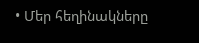• Մեր հեղինակները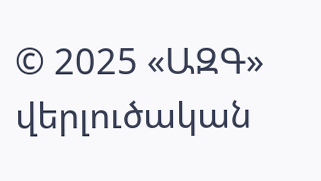© 2025 «ԱԶԳ» վերլուծական